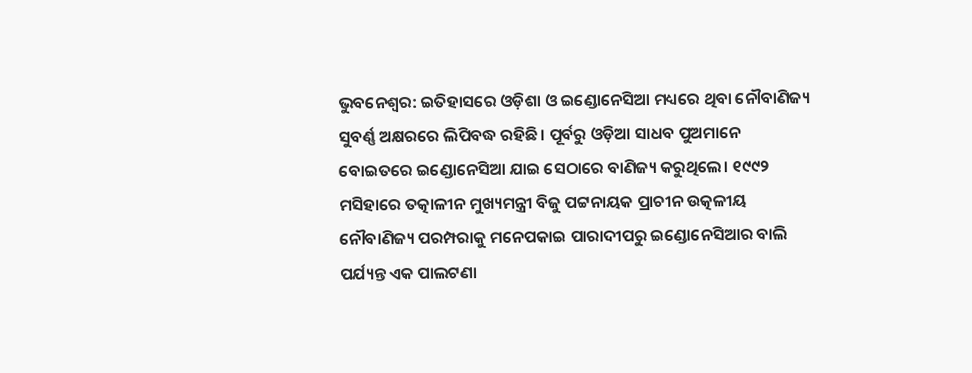ଭୁବନେଶ୍ୱର: ଇତିହାସରେ ଓଡ଼ିଶା ଓ ଇଣ୍ଡୋନେସିଆ ମଧ୍ୟରେ ଥିବା ନୌବାଣିଜ୍ୟ ସୁବର୍ଣ୍ଣ ଅକ୍ଷରରେ ଲିପିବଦ୍ଧ ରହିଛି। ପୂର୍ବରୁ ଓଡ଼ିଆ ସାଧବ ପୁଅମାନେ ବୋଇତରେ ଇଣ୍ଡୋନେସିଆ ଯାଇ ସେଠାରେ ବାଣିଜ୍ୟ କରୁଥିଲେ। ୧୯୯୨ ମସିହାରେ ତତ୍କାଳୀନ ମୁଖ୍ୟମନ୍ତ୍ରୀ ବିଜୁ ପଟ୍ଟନାୟକ ପ୍ରାଚୀନ ଉତ୍କଳୀୟ ନୌବାଣିଜ୍ୟ ପରମ୍ପରାକୁ ମନେପକାଇ ପାରାଦୀପରୁ ଇଣ୍ଡୋନେସିଆର ବାଲି ପର୍ଯ୍ୟନ୍ତ ଏକ ପାଲଟଣା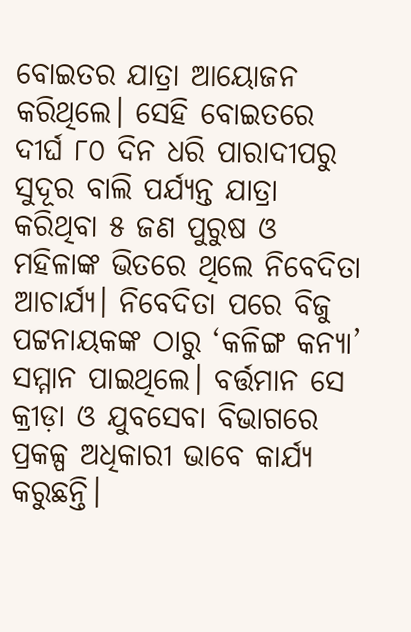ବୋ‍ଇତର ଯାତ୍ରା ଆୟୋଜନ କରିଥିଲେ। ସେହି ବୋଇତରେ ଦୀର୍ଘ ୮୦ ଦିନ ଧରି ପାରାଦୀପରୁ ସୁଦୂର ବାଲି ପର୍ଯ୍ୟନ୍ତ ଯାତ୍ରା କରିଥିବା ୫ ଜଣ ପୁରୁଷ ଓ ମହିଳାଙ୍କ ଭିତରେ ଥିଲେ ନିବେଦିତା ଆଚାର୍ଯ୍ୟ। ନିବେଦିତା ପରେ ବିଜୁ ପଟ୍ଟନାୟକଙ୍କ ଠାରୁ ‘କଳିଙ୍ଗ କନ୍ୟା’ ସମ୍ମାନ ପାଇଥିଲେ। ବର୍ତ୍ତମାନ ସେ କ୍ରୀଡ଼ା ଓ ଯୁବସେବା ବିଭାଗରେ ପ୍ରକଳ୍ପ ଅଧିକାରୀ ଭାବେ କାର୍ଯ୍ୟ କରୁଛନ୍ତି।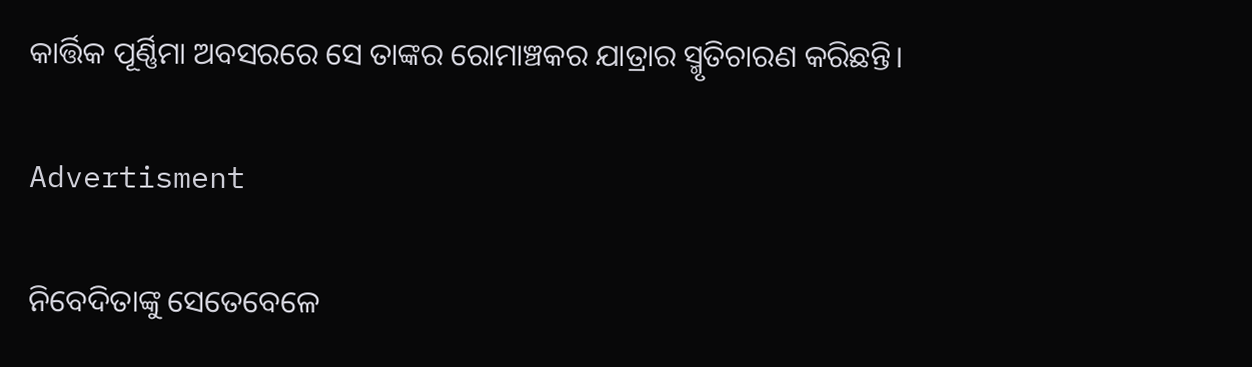କାର୍ତ୍ତିକ ପୂର୍ଣ୍ଣିମା ଅବସରରେ ସେ ତାଙ୍କର ରୋମାଞ୍ଚକର ଯାତ୍ରାର ସ୍ମୃତିଚାରଣ କରିଛନ୍ତି।

Advertisment

ନିବେଦିତାଙ୍କୁ ସେତେବେଳେ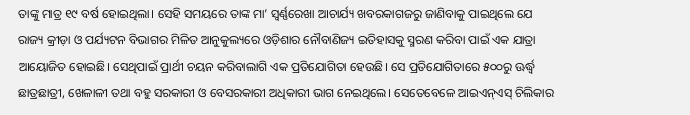ତାଙ୍କୁ ମାତ୍ର ୧୯ ବର୍ଷ ହୋଇଥିଲା। ସେହି ସମୟରେ ତାଙ୍କ ମା’ ସ୍ୱର୍ଣ୍ଣରେଖା ଆଚାର୍ଯ୍ୟ ଖବରକାଗଜରୁ ଜାଣିବାକୁ ପାଇଥିଲେ ଯେ ରାଜ୍ୟ କ୍ରୀଡ଼ା ଓ ପର୍ଯ୍ୟଟନ ବିଭାଗର ମିଳିତ ଆନୁକୁଲ୍ୟରେ ଓଡ଼ିଶାର ନୌବାଣିଜ୍ୟ ଇତିହାସକୁ ସ୍ମରଣ କରିବା ପାଇଁ ଏକ ଯାତ୍ରା ଆୟୋଜିତ ହୋଇଛି। ସେଥିପାଇଁ ପ୍ରାର୍ଥୀ ଚୟନ କରିବାଲାଗି ଏକ ପ୍ରତିଯୋଗିତା ହେଉଛି। ‌ସେ ପ୍ରତିଯୋଗିତାରେ ୫୦୦ରୁ ଊର୍ଦ୍ଧ୍ୱ ଛାତ୍ରଛାତ୍ରୀ, ଖେଳାଳୀ ତଥା ବହୁ ସରକାରୀ ଓ ବେସରକାରୀ ଅଧିକାରୀ ଭାଗ ନେଇଥିଲେ। ସେତେବେଳେ ଆଇଏନ୍‌ଏସ୍‌ ଚିଲିକାର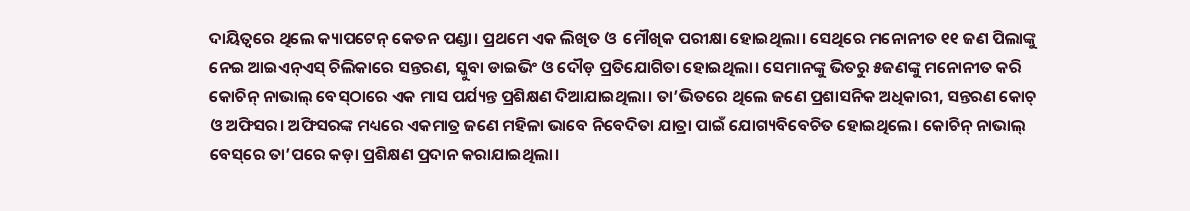ଦାୟିତ୍ୱରେ ଥିଲେ କ୍ୟାପଟେନ୍‌ କେତନ ପଣ୍ଡା। ପ୍ରଥମେ ଏକ ଲିଖିତ ଓ  ମୌଖିକ ପରୀକ୍ଷା ହୋଇଥିଲା। ସେଥିରେ ମନୋନୀତ ୧୧ ଜଣ ପିଲାଙ୍କୁ ନେଇ ଆଇଏନ୍‌ଏସ୍‌ ଚିଲିକାରେ ସନ୍ତରଣ, ସ୍କୁବା ଡାଇଭିଂ ଓ ଦୌଡ଼ ପ୍ରତିଯୋଗିତା ହୋଇଥିଲା। ସେମାନଙ୍କୁ ଭିତରୁ ୫ଜଣଙ୍କୁ ମନୋନୀତ କରି କୋଚିନ୍‌ ନାଭାଲ୍‌ ବେସ୍‌ଠାରେ ଏକ ମାସ ପର୍ଯ୍ୟନ୍ତ ପ୍ରଶିକ୍ଷଣ ଦିଆଯାଇଥିଲା। ତା’ଭିତରେ ଥିଲେ ଜଣେ ପ୍ରଶାସନିକ ଅଧିକାରୀ, ସନ୍ତରଣ କୋଚ୍‌ ଓ ଅଫିସର। ଅଫିସରଙ୍କ ମଧ୍ୟରେ ଏକମାତ୍ର ଜଣେ ମହିଳା ଭାବେ ନିବେଦିତା ଯାତ୍ରା ପାଇଁ ଯୋଗ୍ୟବିବେଚିତ ହୋଇଥିଲେ। କୋଚିନ୍‌ ନାଭାଲ୍‌ ବେସ୍‌ରେ ତା’ପରେ କଡ଼ା ପ୍ରଶିକ୍ଷଣ ପ୍ରଦାନ କରାଯାଇଥିଲା।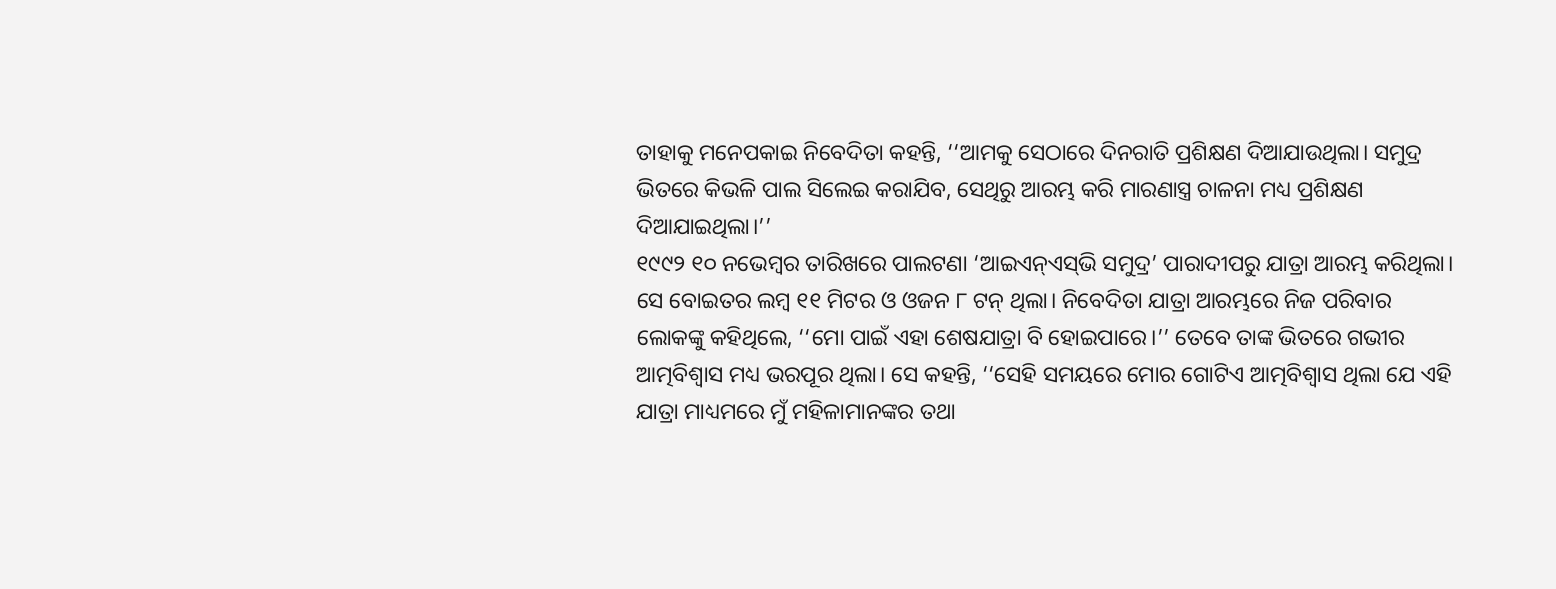ତାହାକୁ ମନେପକାଇ ନିବେଦିତା କହନ୍ତି, ‘‘ଆମକୁ ସେଠାରେ ଦିନରାତି ପ୍ରଶିକ୍ଷଣ ଦିଆଯାଉଥିଲା। ସମୁଦ୍ର ଭିତରେ କିଭଳି ପାଲ ସିଲେଇ କରାଯିବ, ସେଥିରୁ ଆରମ୍ଭ କରି ମାରଣାସ୍ତ୍ର ଚାଳନା ମଧ୍ୟ ପ୍ରଶିକ୍ଷଣ ଦିଆଯାଇଥିଲା।’’
୧୯୯୨ ୧୦ ନଭେମ୍ୱର ତାରିଖରେ ପାଲଟଣା ‘ଆଇଏନ୍‌ଏସ୍‌ଭି ସମୁଦ୍ର’ ପାରାଦୀପରୁ ଯାତ୍ରା ଆରମ୍ଭ କରିଥିଲା। ସେ ବୋଇତର ଲମ୍ୱ ୧୧ ମିଟର ଓ ଓଜନ ୮ ଟନ୍‌ ଥିଲା। ନିବେଦିତା ଯାତ୍ରା ଆରମ୍ଭରେ ନିଜ ପରିବାର ଲୋକଙ୍କୁ କହିଥିଲେ, ‘‘ମୋ ପାଇଁ ଏହା ଶେଷଯାତ୍ରା ବି ହୋଇପାରେ।’’ ତେବେ ତାଙ୍କ ଭିତରେ ଗଭୀର ଆତ୍ମବିଶ୍ବାସ ମଧ୍ୟ ଭରପୂର ଥିଲା। ସେ କହନ୍ତି, ‘‘ସେହି ସମୟରେ ମୋର ଗୋଟିଏ ଆତ୍ମବିଶ୍ୱାସ ଥିଲା ଯେ ଏହି ଯାତ୍ରା ମାଧ୍ୟମରେ ମୁଁ ମହିଳାମାନଙ୍କର ତଥା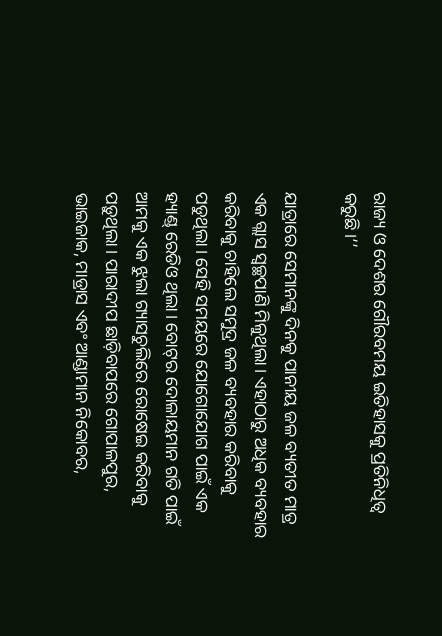ରାଜ୍ୟ ଓ ଦେଶର ଗୌରବମୟ ଇତିହାସକୁ ପ୍ରତିନିଧିତ୍ୱ କରୁଛି।’’

ଯାତ୍ରାରେ ସେମାନଙ୍କୁ ଦିନକୁ ପାନୀୟ ଜଳ ବ୍ୟତୀତ ମାତ୍ର ଏକ ଗ୍ଲାସ ସ୍ୱଚ୍ଛପାଣି ମିଳୁଥିଲା। ଏହାଠାରୁ ଅଧିକ ବ୍ୟବହାର କରିବାକୁ ଚାହିଲେ ସମୁଦ୍ର ଜଳ ବ୍ୟବହାର କରିବାକୁ ପଡୁଥିଲା। ସେହି ସମୟରେ ଯୋଗୋଯୋଗ ପାଇଁ ଏକ ହ୍ୟାଣ୍ଡ୍‌ ରେଡିଓ ଥିଲା। ବୋଟ୍‌ର ଦୋଳାୟମାନ ଗତି ପାଇଁ ଆମକୁ ଏକ ଝୁଲା ଗ୍ୟାସଚୁଲିରେ ରୋଷେଇ କରିବାକୁ ପଡ଼ୁଥିଲା। ପାରାଦୀପ ଛାଡ଼ିବାପରେ ଗୋପାଳପୁର, ଭାଇଜାକ, ମାଡ୍ରାସ ଏବଂ ଆଣ୍ଡାମାନ ନିକୋବର,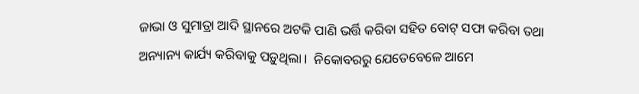ଜାଭା ଓ ସୁମାତ୍ରା ଆଦି ସ୍ଥାନରେ ଅଟକି ପାଣି ଭର୍ତ୍ତି କରିବା ସହିତ ବୋଟ୍‌ ସଫା କରିବା ତଥା ଅନ୍ୟାନ୍ୟ କାର୍ଯ୍ୟ କରିବାକୁ ପଡ଼ୁଥିଲା।  ନିକୋବରରୁ ଯେତେବେଳେ ଆମେ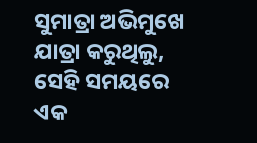ସୁମାତ୍ରା ଅଭିମୁଖେ ଯାତ୍ରା କରୁଥିଲୁ, ସେହି ସମୟରେ ଏକ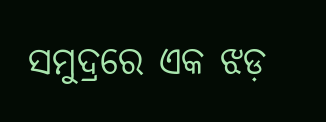ସମୁଦ୍ରରେ ଏକ ଝଡ଼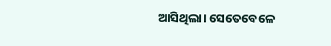ଆସିଥିଲା। ସେତେବେଳେ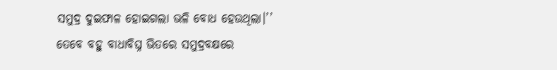ସମୁଦ୍ର ଦୁଇଫାଳ ହୋଇଗଲା ଭଳି ବୋଧ ହେଉଥିଲା।’’
ତେବେ ବହୁ ବାଧାବିଘ୍ନ ଭିତରେ ସମୁଦ୍ରବକ୍ଷରେ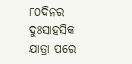୮୦ଦିନର ଦୁଃସାହସିକ ଯାତ୍ରା ପରେ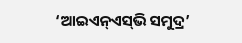‘ଆଇଏନ୍‌ଏସ୍‌ଭି ସମୁଦ୍ର’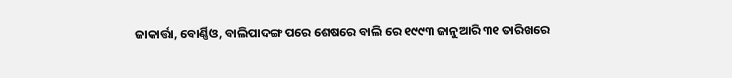ଜାକାର୍ତ୍ତା, ବୋର୍ଣ୍ଣିଓ, ବାଲିପାଦଙ୍ଗ ପରେ ଶେଷରେ ବାଲି ରେ ୧୯୯୩ ଜାନୁଆରି ୩୧ ତାରିଖରେ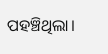ପହଞ୍ଚିଥିଲା।